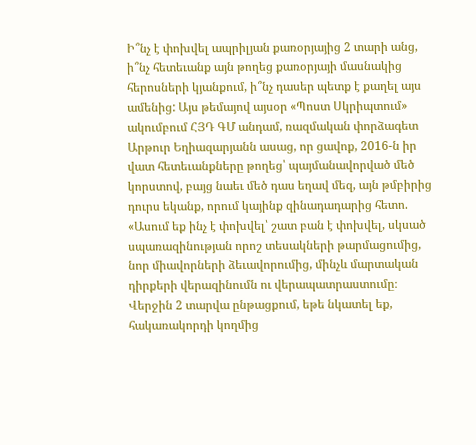Ի՞նչ է փոխվել ապրիլյան քառօրյայից 2 տարի անց, ի՞նչ հետեւանք այն թողեց քառօրյայի մասնակից հերոսների կյանքում, ի՞նչ դասեր պետք է քաղել այս ամենից: Այս թեմայով այսօր «Պոստ Սկրիպտում» ակումբում ՀՅԴ ԳՄ անդամ, ռազմական փորձագետ Արթուր Եղիազարյանն ասաց, որ ցավոք, 2016-ն իր վատ հետեւանքները թողեց՝ պայմանավորված մեծ կորստով, բայց նաեւ մեծ դաս եղավ մեզ, այն թմբիրից դուրս եկանք, որում կայինք զինադադարից հետո. «Ասում եք ինչ է փոխվել՝ շատ բան է փոխվել, սկսած սպառազինության որոշ տեսակների թարմացումից, նոր միավորների ձեւավորումից, մինչև մարտական դիրքերի վերազինումն ու վերապատրաստումը։ Վերջին 2 տարվա ընթացքում, եթե նկատել եք, հակառակորդի կողմից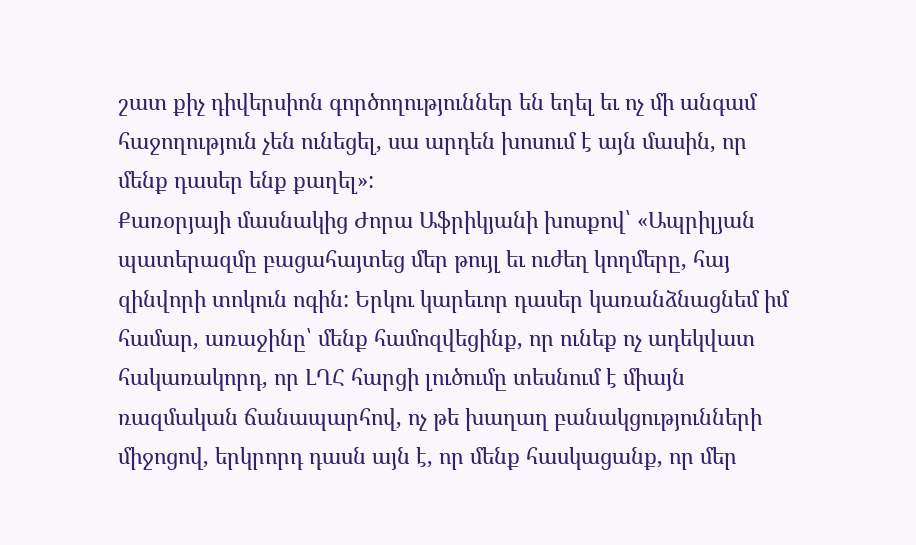շատ քիչ դիվերսիոն գործողություններ են եղել եւ ոչ մի անգամ հաջողություն չեն ունեցել, սա արդեն խոսում է այն մասին, որ մենք դասեր ենք քաղել»:
Քառօրյայի մասնակից Ժորա Աֆրիկյանի խոսքով՝ «Ապրիլյան պատերազմը բացահայտեց մեր թույլ եւ ուժեղ կողմերը, հայ զինվորի տոկուն ոգին: Երկու կարեւոր դասեր կառանձնացնեմ իմ համար, առաջինը՝ մենք համոզվեցինք, որ ունեք ոչ ադեկվատ հակառակորդ, որ ԼՂՀ հարցի լուծումը տեսնում է միայն ռազմական ճանապարհով, ոչ թե խաղաղ բանակցությունների միջոցով, երկրորդ դասն այն է, որ մենք հասկացանք, որ մեր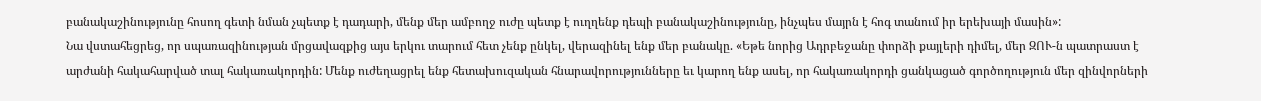բանակաշինությունը հոսող գետի նման չպետք է դադարի, մենք մեր ամբողջ ուժը պետք է ուղղենք դեպի բանակաշինությունը, ինչպես մայրն է հոգ տանում իր երեխայի մասին»:
Նա վստահեցրեց, որ սպառազինության մրցավազքից այս երկու տարում հետ չենք ընկել, վերազինել ենք մեր բանակը. «Եթե նորից Ադրբեջանը փորձի քայլերի դիմել, մեր ԶՈՒ-ն պատրաստ է արժանի հակահարված տալ հակառակորդին: Մենք ուժեղացրել ենք հետախուզական հնարավորությունները եւ կարող ենք ասել, որ հակառակորդի ցանկացած գործողություն մեր զինվորների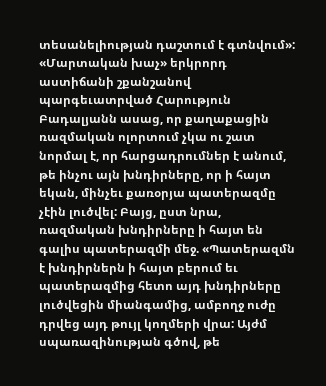տեսանելիության դաշտում է գտնվում»:
«Մարտական խաչ» երկրորդ աստիճանի շքանշանով պարգեւատրված Հարություն Բադալյանն ասաց, որ քաղաքացին ռազմական ոլորտում չկա ու շատ նորմալ է, որ հարցադրումներ է անում, թե ինչու այն խնդիրները, որ ի հայտ եկան, մինչեւ քառօրյա պատերազմը չէին լուծվել: Բայց, ըստ նրա, ռազմական խնդիրները ի հայտ են գալիս պատերազմի մեջ. «Պատերազմն է խնդիրներն ի հայտ բերում եւ պատերազմից հետո այդ խնդիրները լուծվեցին միանգամից, ամբողջ ուժը դրվեց այդ թույլ կողմերի վրա: Այժմ սպառազինության գծով, թե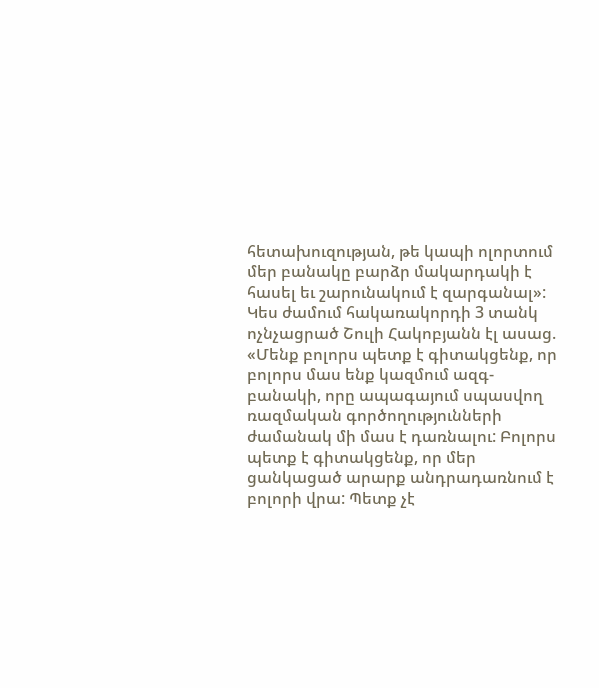հետախուզության, թե կապի ոլորտում մեր բանակը բարձր մակարդակի է հասել եւ շարունակում է զարգանալ»:
Կես ժամում հակառակորդի 3 տանկ ոչնչացրած Շուլի Հակոբյանն էլ ասաց. «Մենք բոլորս պետք է գիտակցենք, որ բոլորս մաս ենք կազմում ազգ-բանակի, որը ապագայում սպասվող ռազմական գործողությունների ժամանակ մի մաս է դառնալու: Բոլորս պետք է գիտակցենք, որ մեր ցանկացած արարք անդրադառնում է բոլորի վրա: Պետք չէ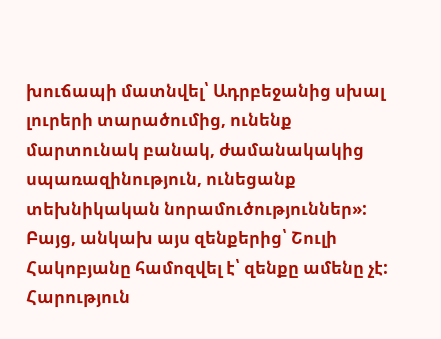խուճապի մատնվել՝ Ադրբեջանից սխալ լուրերի տարածումից, ունենք մարտունակ բանակ, ժամանակակից սպառազինություն, ունեցանք տեխնիկական նորամուծություններ»: Բայց, անկախ այս զենքերից՝ Շուլի Հակոբյանը համոզվել է՝ զենքը ամենը չէ:
Հարություն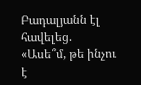Բադալյանն էլ հավելեց. «Ասե՞մ, թե ինչու է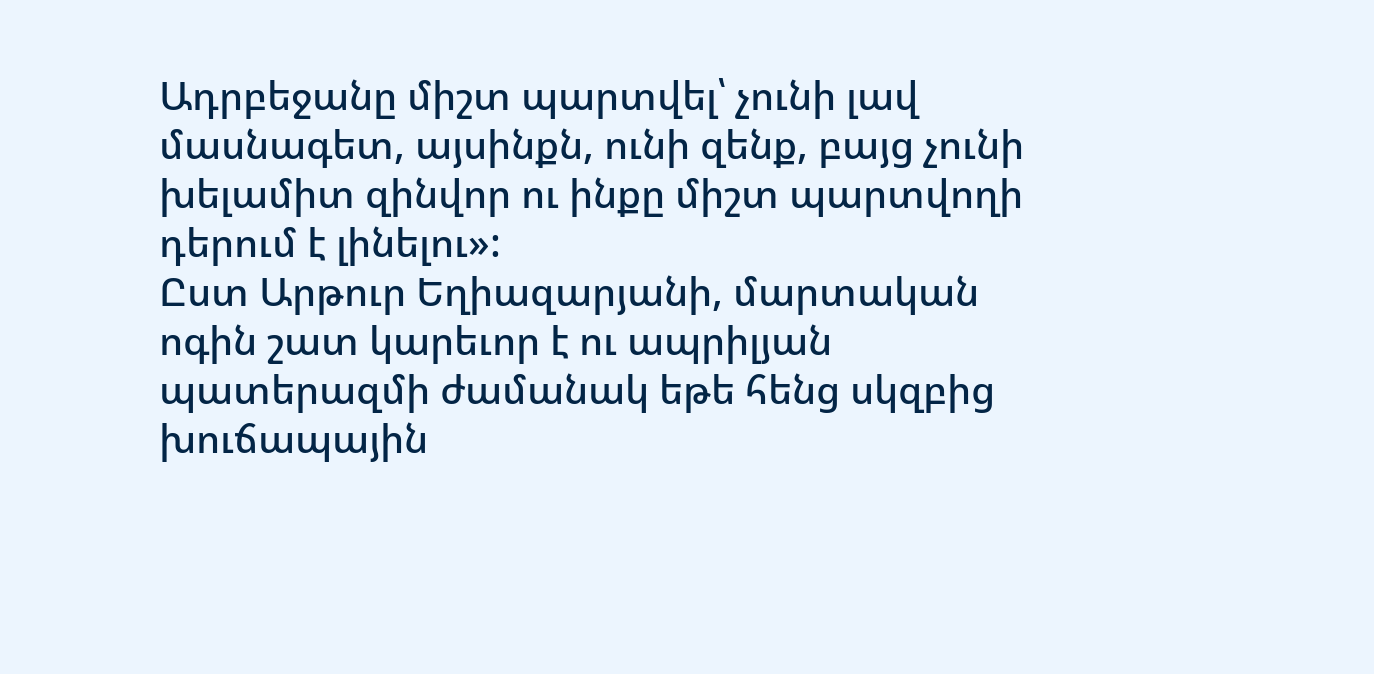Ադրբեջանը միշտ պարտվել՝ չունի լավ մասնագետ, այսինքն, ունի զենք, բայց չունի խելամիտ զինվոր ու ինքը միշտ պարտվողի դերում է լինելու»:
Ըստ Արթուր Եղիազարյանի, մարտական ոգին շատ կարեւոր է ու ապրիլյան պատերազմի ժամանակ եթե հենց սկզբից խուճապային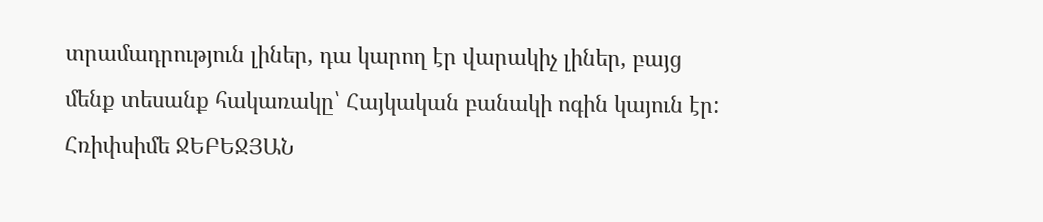տրամադրություն լիներ, դա կարող էր վարակիչ լիներ, բայց մենք տեսանք հակառակը՝ Հայկական բանակի ոգին կայուն էր:
Հռիփսիմե ՋԵԲԵՋՅԱՆ